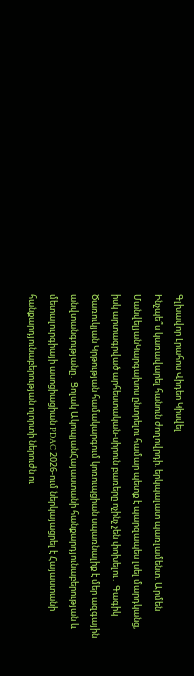Գլխավոր Լրահոս Վիդեո Կիսվել
Ինչպե՞ս կառավարել հանուն ժողովրդի. երկպալատ պառլամենտ. Արմեն ՄանվելյանԿարգախոս ընտրելու համար պետք է պարզապես լսել մարդկանց, իսկ արտագրված արհեստական-սիրուն բառերը ոչինչ չեն փոխելու․ Գագիկ Ծառուկյան Կրթության համակարգում կոռուպցիան սպառնալիք է մեր ազգային անվտանգությանը․ Ցոլակ ԱկոպյանՀայաստանի հանքարդյունաբերության և մետալուրգիայի ասոցիացիան PDAC 2026-ում ներկայացրել է Հայաստանի հանքարդյունաբերության ոլորտի ներուժն ու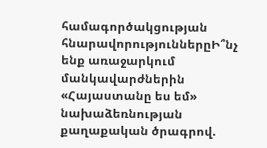համագործակցության հնարավորություններըԻ՞նչ ենք առաջարկում մանկավարժներին «Հայաստանը ես եմ» նախաձեռնության քաղաքական ծրագրով.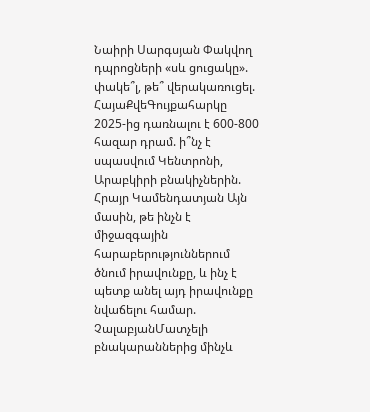Նաիրի Սարգսյան Փակվող դպրոցների «սև ցուցակը». փակե՞լ, թե՞ վերակառուցել. ՀայաՔվեԳույքահարկը 2025-ից դառնալու է 600-800 հազար դրամ. ի՞նչ է սպասվում Կենտրոնի, Արաբկիրի բնակիչներին. Հրայր Կամենդատյան Այն մասին, թե ինչն է միջազգային հարաբերություններում ծնում իրավունքը, և ինչ է պետք անել այդ իրավունքը նվաճելու համար. ՉալաբյանՄատչելի բնակարաններից մինչև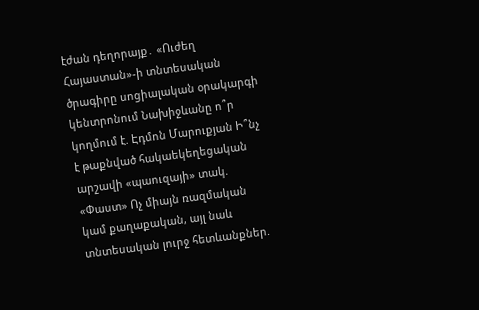էժան դեղորայք․ «Ուժեղ Հայաստան»-ի տնտեսական ծրագիրը սոցիալական օրակարգի կենտրոնում Նախիջևանը ո՞ր կողմում է. Էդմոն Մարուքյան Ի՞նչ է թաքնված հակաեկեղեցական արշավի «պաուզայի» տակ. «Փաստ» Ոչ միայն ռազմական կամ քաղաքական, այլ նաև տնտեսական լուրջ հետևանքներ.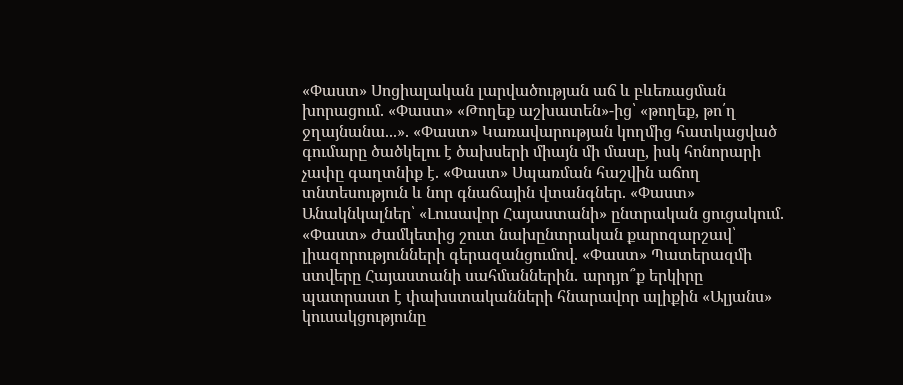«Փաստ» Սոցիալական լարվածության աճ և բևեռացման խորացում. «Փաստ» «Թողեք աշխատեն»-ից՝ «թողեք, թո՛ղ ջղայնանա...». «Փաստ» Կառավարության կողմից հատկացված գումարը ծածկելու է ծախսերի միայն մի մասը, իսկ հոնորարի չափը գաղտնիք է. «Փաստ» Սպառման հաշվին աճող տնտեսություն և նոր գնաճային վտանգներ. «Փաստ» Անակնկալներ՝ «Լուսավոր Հայաստանի» ընտրական ցուցակում. «Փաստ» Ժամկետից շուտ նախընտրական քարոզարշավ՝ լիազորությունների գերազանցումով. «Փաստ» Պատերազմի ստվերը Հայաստանի սահմաններին․ արդյո՞ք երկիրը պատրաստ է փախստականների հնարավոր ալիքին «Ալյանս» կուսակցությունը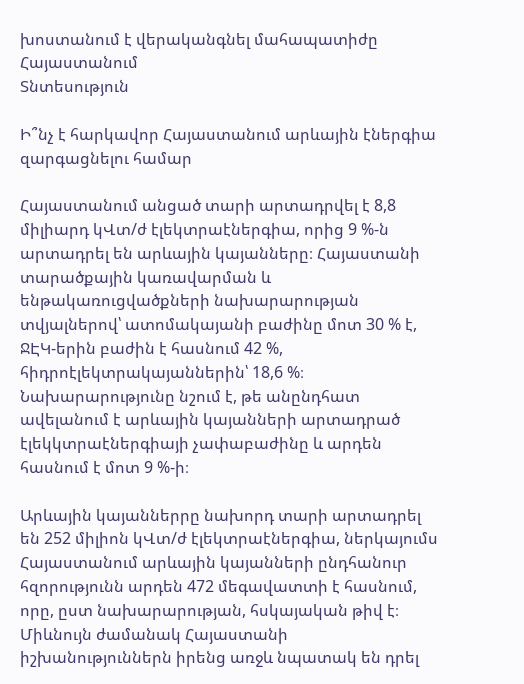խոստանում է վերականգնել մահապատիժը Հայաստանում
Տնտեսություն

Ի՞նչ է հարկավոր Հայաստանում արևային էներգիա զարգացնելու համար

Հայաստանում անցած տարի արտադրվել է 8,8 միլիարդ կՎտ/ժ էլեկտրաէներգիա, որից 9 %-ն արտադրել են արևային կայանները։ Հայաստանի տարածքային կառավարման և ենթակառուցվածքների նախարարության տվյալներով՝ ատոմակայանի բաժինը մոտ 30 % է, ՋԷԿ-երին բաժին է հասնում 42 %, հիդրոէլեկտրակայաններին՝ 18,6 %։ Նախարարությունը նշում է, թե անընդհատ ավելանում է արևային կայանների արտադրած էլեկկտրաէներգիայի չափաբաժինը և արդեն հասնում է մոտ 9 %-ի։

Արևային կայաններրը նախորդ տարի արտադրել են 252 միլիոն կՎտ/ժ էլեկտրաէներգիա, ներկայումս Հայաստանում արևային կայանների ընդհանուր հզորությունն արդեն 472 մեգավատտի է հասնում, որը, ըստ նախարարության, հսկայական թիվ է։ Միևնույն ժամանակ Հայաստանի իշխանություններն իրենց առջև նպատակ են դրել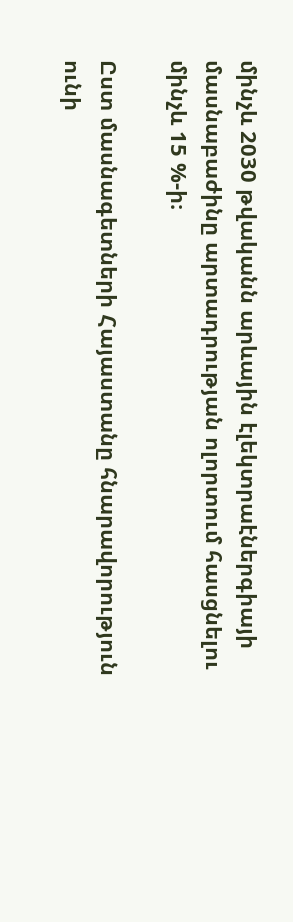մինչև 2030 թվականն արևային էլեկտրաէներգիայի մասնաբաժինը արտադրության ոլորտում հասցնելու մինչև 15 %-ի։

Ըստ մասնագետների Հայաստանը հնարավորություն ունի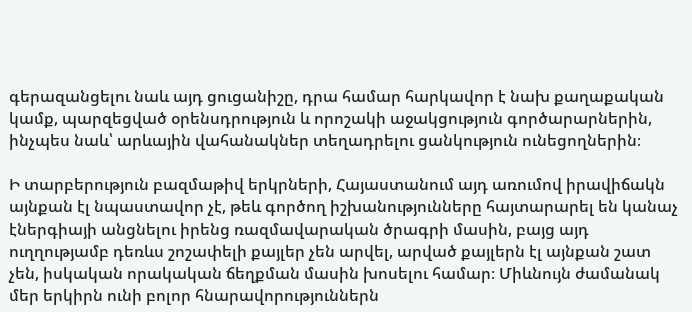գերազանցելու նաև այդ ցուցանիշը, դրա համար հարկավոր է նախ քաղաքական կամք, պարզեցված օրենսդրություն և որոշակի աջակցություն գործարարներին, ինչպես նաև՝ արևային վահանակներ տեղադրելու ցանկություն ունեցողներին։

Ի տարբերություն բազմաթիվ երկրների, Հայաստանում այդ առումով իրավիճակն այնքան էլ նպաստավոր չէ, թեև գործող իշխանությունները հայտարարել են կանաչ էներգիայի անցնելու իրենց ռազմավարական ծրագրի մասին, բայց այդ ուղղությամբ դեռևս շոշափելի քայլեր չեն արվել, արված քայլերն էլ այնքան շատ չեն, իսկական որակական ճեղքման մասին խոսելու համար։ Միևնույն ժամանակ մեր երկիրն ունի բոլոր հնարավորություններն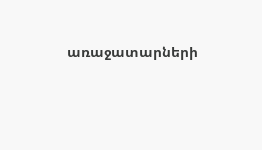առաջատարների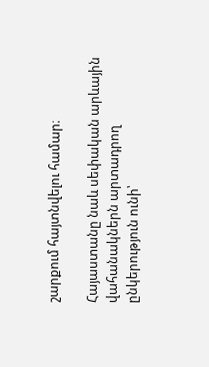շարքում հայտնվելու համար։

Հայաստանը նաև սեփական արևային վահանակներն արտադրող ընկերություն ունի՝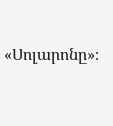«Սոլարոնը»։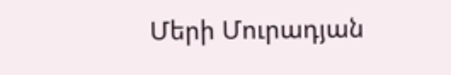Մերի Մուրադյան